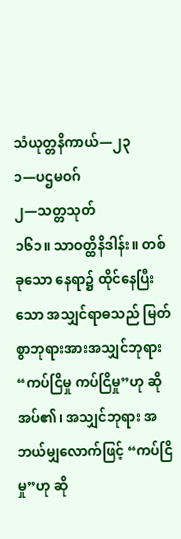သံယုတ္တနိကာယ်—၂၃
၁—ပဌမဝဂ်
၂—သတ္တသုတ်
၁၆၁။ သာဝတ္ထိနိဒါန်း။ တစ်ခုသော နေရာ၌ ထိုင်နေပြီးသော အသျှင်ရာဓသည် မြတ်စွာဘုရားအားအသျှင်ဘုရား “ကပ်ငြိမှု ကပ်ငြိမှု”ဟု ဆိုအပ်၏၊ အသျှင်ဘုရား အဘယ်မျှလောက်ဖြင့် “ကပ်ငြိမှု”ဟု ဆို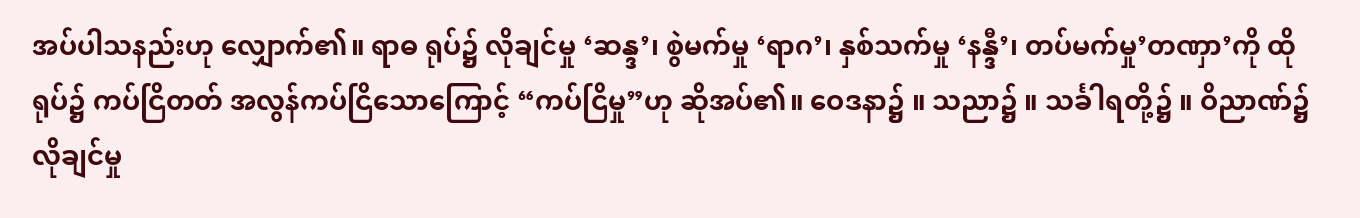အပ်ပါသနည်းဟု လျှောက်၏။ ရာဓ ရုပ်၌ လိုချင်မှု ‘ဆန္ဒ’၊ စွဲမက်မှု ‘ရာဂ’၊ နှစ်သက်မှု ‘နန္ဒီ’၊ တပ်မက်မှု’တဏှာ’ကို ထိုရုပ်၌ ကပ်ငြိတတ် အလွန်ကပ်ငြိသောကြောင့် “ကပ်ငြိမှု”ဟု ဆိုအပ်၏။ ဝေဒနာ၌ ။ သညာ၌ ။ သင်္ခါရတို့၌ ။ ဝိညာဏ်၌ လိုချင်မှု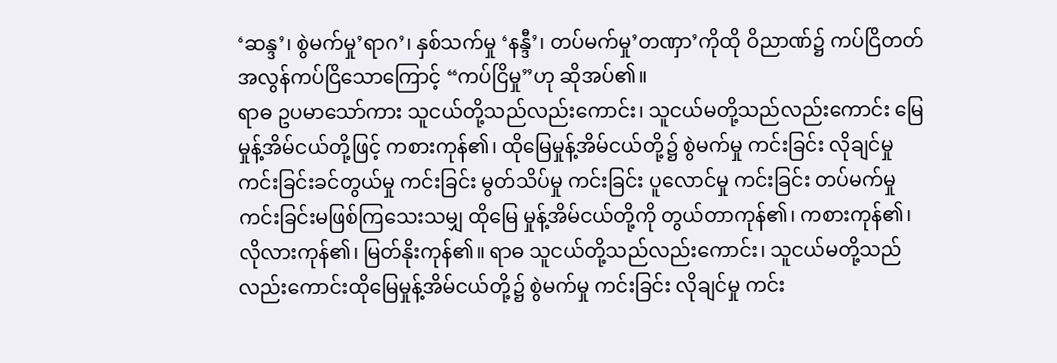‘ဆန္ဒ’၊ စွဲမက်မှု’ရာဂ’၊ နှစ်သက်မှု ‘နန္ဒီ’၊ တပ်မက်မှု’တဏှာ’ကိုထို ဝိညာဏ်၌ ကပ်ငြိတတ် အလွန်ကပ်ငြိသောကြောင့် “ကပ်ငြိမှု”ဟု ဆိုအပ်၏။
ရာဓ ဥပမာသော်ကား သူငယ်တို့သည်လည်းကောင်း၊ သူငယ်မတို့သည်လည်းကောင်း မြေမှုန့်အိမ်ငယ်တို့ဖြင့် ကစားကုန်၏၊ ထိုမြေမှုန့်အိမ်ငယ်တို့၌ စွဲမက်မှု ကင်းခြင်း လိုချင်မှု ကင်းခြင်းခင်တွယ်မှု ကင်းခြင်း မွတ်သိပ်မှု ကင်းခြင်း ပူလောင်မှု ကင်းခြင်း တပ်မက်မှု ကင်းခြင်းမဖြစ်ကြသေးသမျှ ထိုမြေ မှုန့်အိမ်ငယ်တို့ကို တွယ်တာကုန်၏၊ ကစားကုန်၏၊ လိုလားကုန်၏၊ မြတ်နိုးကုန်၏။ ရာဓ သူငယ်တို့သည်လည်းကောင်း၊ သူငယ်မတို့သည်လည်းကောင်းထိုမြေမှုန့်အိမ်ငယ်တို့၌ စွဲမက်မှု ကင်းခြင်း လိုချင်မှု ကင်း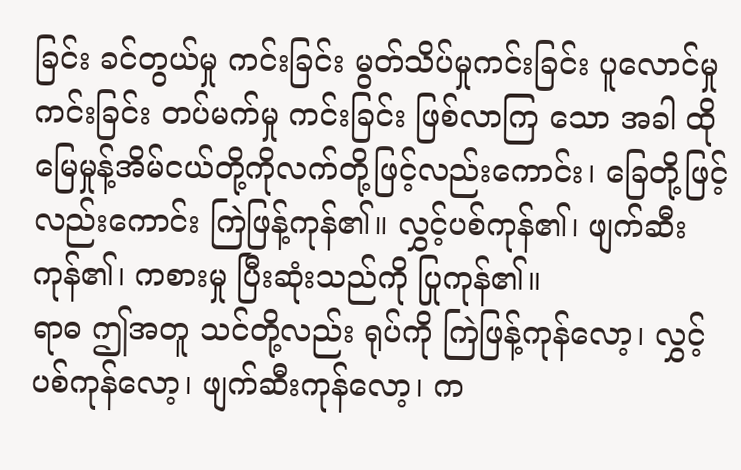ခြင်း ခင်တွယ်မှု ကင်းခြင်း မွတ်သိပ်မှုကင်းခြင်း ပူလောင်မှု ကင်းခြင်း တပ်မက်မှု ကင်းခြင်း ဖြစ်လာကြ သော အခါ ထိုမြေမှုန့်အိမ်ငယ်တို့ကိုလက်တို့ဖြင့်လည်းကောင်း၊ ခြေတို့ဖြင့်လည်းကောင်း ကြဲဖြန့်ကုန်၏။ လွှင့်ပစ်ကုန်၏၊ ဖျက်ဆီးကုန်၏၊ ကစားမှု ပြီးဆုံးသည်ကို ပြုကုန်၏။
ရာဓ ဤအတူ သင်တို့လည်း ရုပ်ကို ကြဲဖြန့်ကုန်လော့၊ လွှင့်ပစ်ကုန်လော့၊ ဖျက်ဆီးကုန်လော့၊ က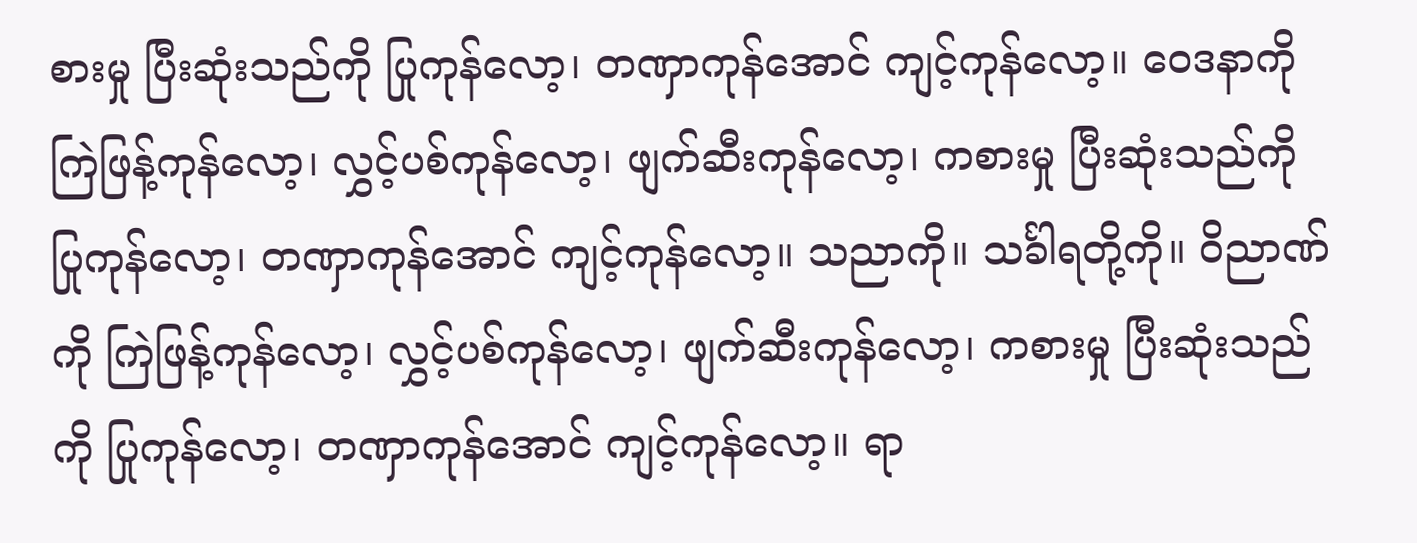စားမှု ပြီးဆုံးသည်ကို ပြုကုန်လော့၊ တဏှာကုန်အောင် ကျင့်ကုန်လော့။ ဝေဒနာကို ကြဲဖြန့်ကုန်လော့၊ လွှင့်ပစ်ကုန်လော့၊ ဖျက်ဆီးကုန်လော့၊ ကစားမှု ပြီးဆုံးသည်ကို ပြုကုန်လော့၊ တဏှာကုန်အောင် ကျင့်ကုန်လော့။ သညာကို။ သင်္ခါရတို့ကို။ ဝိညာဏ်ကို ကြဲဖြန့်ကုန်လော့၊ လွှင့်ပစ်ကုန်လော့၊ ဖျက်ဆီးကုန်လော့၊ ကစားမှု ပြီးဆုံးသည်ကို ပြုကုန်လော့၊ တဏှာကုန်အောင် ကျင့်ကုန်လော့။ ရာ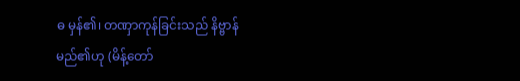ဓ မှန်၏၊ တဏှာကုန်ခြင်းသည် နိဗ္ဗာန် မည်၏ဟု (မိန့်တော်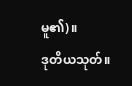မူ၏)။
ဒုတိယသုတ်။